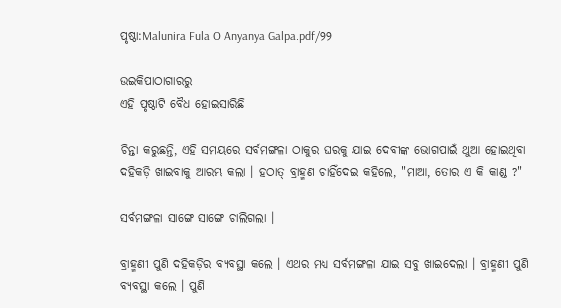ପୃଷ୍ଠା:Malunira Fula O Anyanya Galpa.pdf/୨୨

ଉଇକିପାଠାଗାର‌ରୁ
ଏହି ପୃଷ୍ଠାଟି ବୈଧ ହୋଇସାରିଛି

ଚିନ୍ତା କରୁଛନ୍ତି, ଏହି ସମୟରେ ସର୍ବମଙ୍ଗଳା ଠାକୁର ଘରକୁ ଯାଇ ଦେବୀଙ୍କ ଭୋଗପାଇଁ ଥୁଆ ହୋଇଥିବା ଦହିକଡ଼ି ଖାଇବାକୁ ଆରମ୍ଭ କଲା । ହଠାତ୍ ବ୍ରାହ୍ମଣ ଚାହିଁଦେଇ କହିଲେ, "ମାଆ, ତୋର ଏ କି କାଣ୍ଡ ?"

ସର୍ବମଙ୍ଗଳା ସାଙ୍ଗେ ସାଙ୍ଗେ ଚାଲିଗଲା ।

ବ୍ରାହ୍ମଣୀ ପୁଣି ଦହିକଡ଼ିର ବ୍ୟବସ୍ଥା କଲେ । ଏଥର ମଧ୍ୟ ସର୍ବମଙ୍ଗଳା ଯାଇ ସବୁ ଖାଇଦେଲା । ବ୍ରାହ୍ମଣୀ ପୁଣି ବ୍ୟବସ୍ଥା କଲେ । ପୁଣି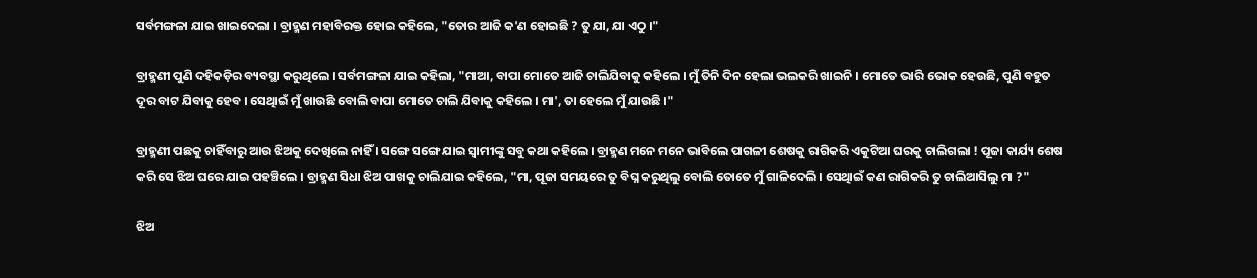ସର୍ବମଙ୍ଗଳା ଯାଇ ଖାଇଦେଲା । ବ୍ରାହ୍ମଣ ମହାବିରକ୍ତ ହୋଇ କହିଲେ, "ତୋର ଆଜି କ'ଣ ହୋଇଛି ? ତୁ ଯା, ଯା ଏଠୁ ।"

ବ୍ରାହ୍ମଣୀ ପୁଣି ଦହିକଡ଼ିର ବ୍ୟବସ୍ଥା କରୁଥିଲେ । ସର୍ବମଙ୍ଗଳା ଯାଇ କହିଲା, "ମାଆ, ବାପା ମୋତେ ଆଜି ଚାଲିଯିବାକୁ କହିଲେ । ମୁଁ ତିନି ଦିନ ହେଲା ଭଲକରି ଖାଇନି । ମୋତେ ଭାରି ଭୋକ ହେଉଛି, ପୁଣି ବହୁତ ଦୂର ବାଟ ଯିବାକୁ ହେବ । ସେଥିାଇଁ ମୁଁ ଖାଉଛି ବୋଲି ବାପା ମୋତେ ଚାଲି ଯିବାକୁ କହିଲେ । ମା', ତା ହେଲେ ମୁଁ ଯାଉଛି ।"

ବ୍ରାହ୍ମଣୀ ପଛକୁ ଚାହିଁବାରୁ ଆଉ ଝିଅକୁ ଦେଖିଲେ ନାହିଁ । ସଙ୍ଗେ ସଙ୍ଗେ ଯାଇ ସ୍ୱାମୀଙ୍କୁ ସବୁ କଥା କହିଲେ । ବ୍ରାହ୍ମଣ ମନେ ମନେ ଭାବିଲେ ପାଗଳୀ ଶେଷକୁ ରାଗିକରି ଏକୁଟିଆ ଘରକୁ ଚାଲିଗଲା ! ପୂଜା କାର୍ଯ୍ୟ ଶେଷ କରି ସେ ଝିଅ ଘରେ ଯାଇ ପହଞ୍ଚିଲେ । ବ୍ରାହ୍ମଣ ସିଧା ଝିଅ ପାଖକୁ ଚାଲିଯାଇ କହିଲେ, "ମା, ପୂଜା ସମୟରେ ତୁ ବିଘ୍ନ କରୁଥିଲୁ ବୋଲି ତୋତେ ମୁଁ ଗାଳିଦେଲି । ସେଥିାଇଁ କଣ ରାଗିକରି ତୁ ଚାଲିଆସିଲୁ ମା ?"

ଝିଅ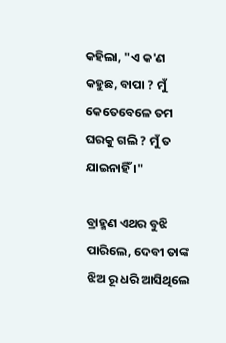କହିଲା, "ଏ କ'ଣ କହୁଛ, ବାପା ? ମୁଁ କେତେବେଳେ ତମ ଘରକୁ ଗଲି ? ମୁଁ ତ ଯାଇନାହିଁ ।"

ବ୍ରାହ୍ମଣ ଏଥର ବୁଝି ପାରିଲେ, ଦେବୀ ତାଙ୍କ ଝିଅ ରୂ ଧରି ଆସିଥିଲେ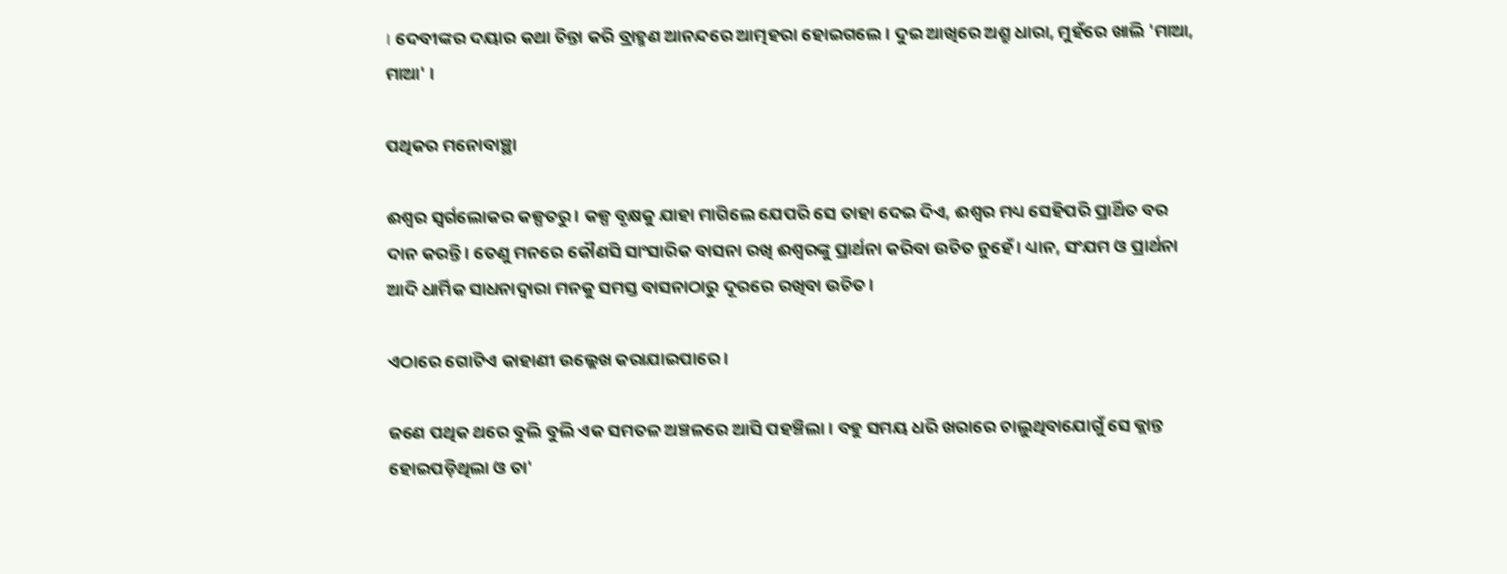। ଦେବୀଙ୍କର ଦୟାର କଥା ଚିନ୍ତା କରି ବ୍ରାହ୍ମଣ ଆନନ୍ଦରେ ଆତ୍ମହରା ହୋଇଗଲେ । ଦୁଇ ଆଖିରେ ଅଶ୍ରୁ ଧାରା, ମୁହଁରେ ଖାଲି 'ମାଆ, ମାଆ' ।

ପଥିକର ମନୋବାଞ୍ଛା

ଈଶ୍ୱର ସ୍ୱର୍ଗଲୋକର କଳ୍ପତରୁ । କଳ୍ପ ବୃକ୍ଷକୁ ଯାହା ମାଗିଲେ ଯେପରି ସେ ତାହା ଦେଇ ଦିଏ, ଈଶ୍ୱର ମଧ୍ୟ ସେହିପରି ପ୍ରାର୍ଥିତ ବର ଦାନ କରନ୍ତି । ତେଣୁ ମନରେ କୌଣସି ସାଂସାରିକ ବାସନା ରଖି ଈଶ୍ୱରଙ୍କୁ ପ୍ରାର୍ଥନା କରିବା ଉଚିତ ନୁହେଁ । ଧ୍ୟାନ, ସଂଯମ ଓ ପ୍ରାର୍ଥନା ଆଦି ଧାର୍ମିକ ସାଧନାଦ୍ୱାରା ମନକୁ ସମସ୍ତ ବାସନାଠାରୁ ଦୂରରେ ରଖିବା ଉଚିତ ।

ଏଠାରେ ଗୋଟିଏ କାହାଣୀ ଉଲ୍ଲେଖ କରାଯାଇପାରେ ।

ଜଣେ ପଥିକ ଥରେ ବୁଲି ବୁଲି ଏକ ସମତଳ ଅଞ୍ଚଳରେ ଆସି ପହଞ୍ଚିଲା । ବହୁ ସମୟ ଧରି ଖରାରେ ଚାଲୁଥିବାଯୋଗୁଁ ସେ କ୍ଲାନ୍ତ ହୋଇପଡ଼ିଥିଲା ଓ ତା'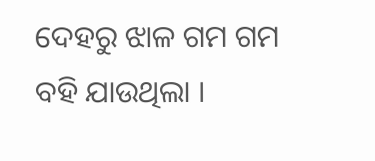ଦେହରୁ ଝାଳ ଗମ ଗମ ବହି ଯାଉଥିଲା ।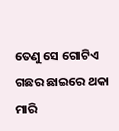ତେଣୁ ସେ ଗୋଟିଏ ଗଛର ଛାଇରେ ଥକା ମାରି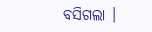ବସିଗଲା ।